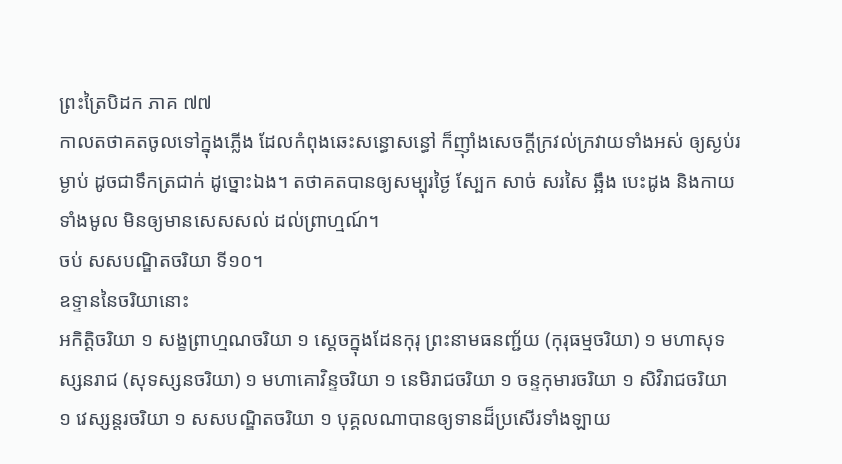ព្រះត្រៃបិដក ភាគ ៧៧
កាលតថាគតចូលទៅក្នុងភ្លើង ដែលកំពុងឆេះសន្ធោសន្ធៅ ក៏ញ៉ាំងសេចក្តីក្រវល់ក្រវាយទាំងអស់ ឲ្យស្ងប់រម្ងាប់ ដូចជាទឹកត្រជាក់ ដូច្នោះឯង។ តថាគតបានឲ្យសម្បុរថ្ងៃ ស្បែក សាច់ សរសៃ ឆ្អឹង បេះដូង និងកាយទាំងមូល មិនឲ្យមានសេសសល់ ដល់ព្រាហ្មណ៍។
ចប់ សសបណ្ឌិតចរិយា ទី១០។
ឧទ្ទាននៃចរិយានោះ
អកិត្តិចរិយា ១ សង្ខព្រាហ្មណចរិយា ១ ស្តេចក្នុងដែនកុរុ ព្រះនាមធនញ្ជ័យ (កុរុធម្មចរិយា) ១ មហាសុទស្សនរាជ (សុទស្សនចរិយា) ១ មហាគោវិន្ទចរិយា ១ នេមិរាជចរិយា ១ ចន្ទកុមារចរិយា ១ សិវិរាជចរិយា ១ វេស្សន្តរចរិយា ១ សសបណ្ឌិតចរិយា ១ បុគ្គលណាបានឲ្យទានដ៏ប្រសើរទាំងឡាយ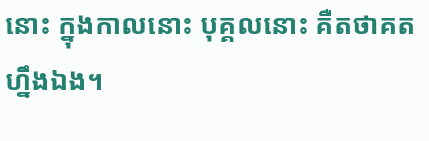នោះ ក្នុងកាលនោះ បុគ្គលនោះ គឺតថាគតហ្នឹងឯង។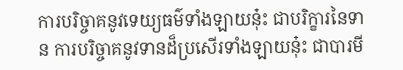ការបរិច្ចាគនូវទេយ្យធម៌ទាំងឡាយនុ៎ះ ជាបរិក្ខារនៃទាន ការបរិច្ចាគនូវទានដ៏ប្រសើរទាំងឡាយនុ៎ះ ជាបារមី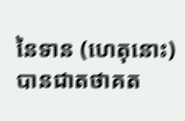នៃទាន (ហេតុនោះ) បានជាតថាគត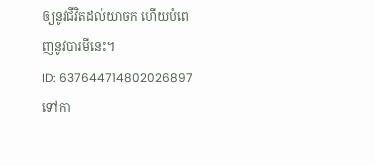ឲ្យនូវជីវិតដល់យាចក ហើយបំពេញនូវបារមីនេះ។
ID: 637644714802026897
ទៅកា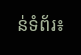ន់ទំព័រ៖